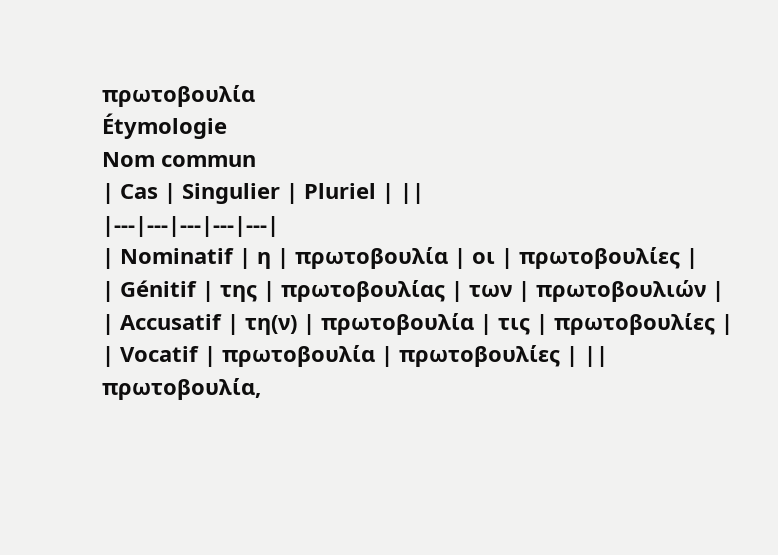πρωτοβουλία
Étymologie
Nom commun
| Cas | Singulier | Pluriel | ||
|---|---|---|---|---|
| Nominatif | η | πρωτοβουλία | οι | πρωτοβουλίες |
| Génitif | της | πρωτοβουλίας | των | πρωτοβουλιών |
| Accusatif | τη(ν) | πρωτοβουλία | τις | πρωτοβουλίες |
| Vocatif | πρωτοβουλία | πρωτοβουλίες | ||
πρωτοβουλία,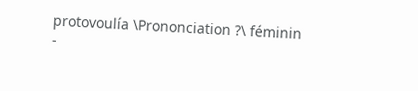protovoulía \Prononciation ?\ féminin
-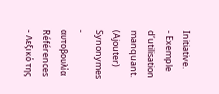Initiative.
- Exemple d’utilisation manquant. (Ajouter)
Synonymes
- αυτοβουλία
Références
- Λεξικό της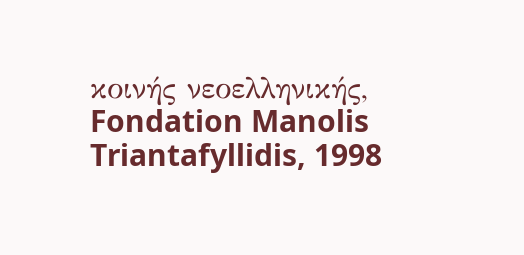κοινής νεοελληνικής, Fondation Manolis Triantafyllidis, 1998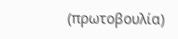(πρωτοβουλία)